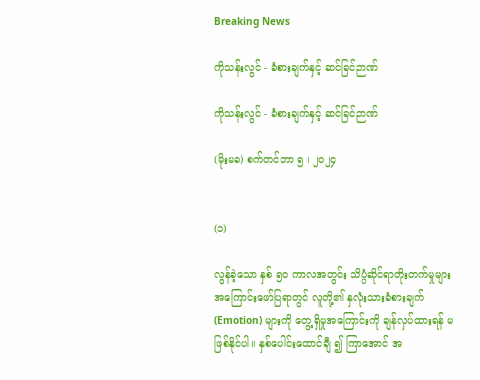Breaking News

ကိုသန်းလွင် - ခံစားချက်နှင့် ဆင်ခြင်ဉာဏ်

ကိုသန်းလွင် - ခံစားချက်နှင့် ဆင်ခြင်ဉာဏ်

(မိုးမခ) စက်တင်ဘာ ၅ ၊ ၂၀၂၄


(၁)

လွန်ခဲ့သော နှစ် ၅၀ ကာလအတွင်း သိပ္ပံဆိုင်ရာတိုးတက်မှုများ အကြောင်းဖော်ပြရာတွင် လူတို့၏ နှလုံးသားခံစားချက် (Emotion) များကို တွေ့ရှိမှုအကြောင်းကို ချန်လှပ်ထားရန် မဖြစ်နိုင်ပါ။ နှစ်ပေါင်းထောင်ချီ ၍ ကြာအောင် အ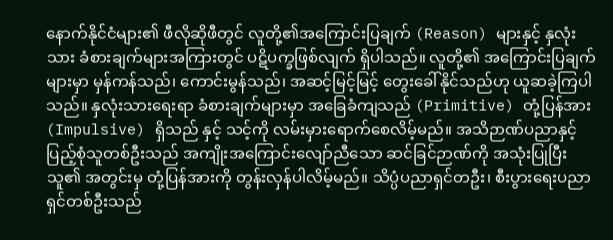နောက်နိုင်ငံများ၏ ဖီလိုဆိုဖီတွင် လူတို့၏အကြောင်းပြချက် (Reason) များနှင့် နှလုံးသား ခံစားချက်များအကြားတွင် ပဋိပက္ခဖြစ်လျက် ရှိပါသည်။ လူတို့၏ အကြောင်းပြချက်များမှာ မှန်ကန်သည်၊ ကောင်းမွန်သည်၊ အဆင့်မြင့်မြင့် တွေးခေါ်နိုင်သည်ဟု ယူဆခဲ့ကြပါသည်။ နှလုံးသားရေးရာ ခံစားချက်များမှာ အခြေခံကျသည် (Primitive) တုံ့ပြန်အား (Impulsive) ရှိသည် နှင့် သင့်ကို လမ်းမှားရောက်စေလိမ့်မည်။ အသိဉာဏ်ပညာနှင့် ပြည့်စုံသူတစ်ဦးသည် အကျိုးအကြောင်းလျော်ညီသော ဆင်ခြင်ဉာဏ်ကို အသုံးပြုပြီးသူ၏ အတွင်းမှ တုံ့ပြန်အားကို တွန်းလှန်ပါလိမ့်မည်။ သိပ္ပံပညာရှင်တဦး၊ စီးပွားရေးပညာရှင်တစ်ဦးသည်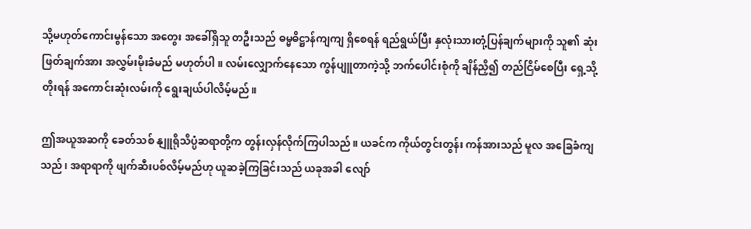သို့မဟုတ်ကောင်းမွန်သော အတွေး အခေါ်ရှိသူ တဦးသည် ဓမ္မဓိဋ္ဌာန်ကျကျ ရှိစေရန် ရည်ရွယ်ပြီး နှလုံးသားတုံ့ပြန်ချက်များကို သူ၏ ဆုံးဖြတ်ချက်အား အလွှမ်းမိုးခံမည် မဟုတ်ပါ။ လမ်းလျှောက်နေသော ကွန်ပျူတာကဲ့သို့ ဘက်ပေါင်းစုံကို ချိန်ညှိ၍ တည်ငြိမ်စေပြီး ရှေ့သို့ တိုးရန် အကောင်းဆုံးလမ်းကို ရွေးချယ်ပါလိမ့်မည်။

ဤအယူအဆကို ခေတ်သစ် နျူရိုသိပ္ပံဆရာတို့က တွန်းလှန်လိုက်ကြပါသည်။ ယခင်က ကိုယ်တွင်းတွန်း ကန်အားသည် မူလ အခြေခံကျသည်၊ အရာရာကို ဖျက်ဆီးပစ်လိမ့်မည်ဟု ယူဆခဲ့ကြခြင်းသည် ယခုအခါ လျော်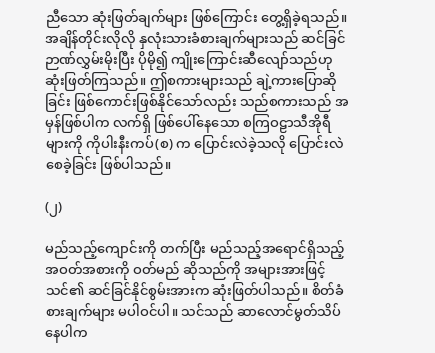ညီသော ဆုံးဖြတ်ချက်များ ဖြစ်ကြောင်း တွေ့ရှိခဲ့ရသည်။ အချိန်တိုင်းလိုလို နှလုံးသားခံစားချက်များသည် ဆင်ခြင် ဉာဏ်လွှမ်းမိုးပြီး ပိုမို၍ ကျိုးကြောင်းဆီလျော်သည်ဟု ဆုံးဖြတ်ကြသည်။ ဤစကားများသည် ချဲ့ကားပြောဆိုခြင်း ဖြစ်ကောင်းဖြစ်နိုင်သော်လည်း သည်စကားသည် အမှန်ဖြစ်ပါက လက်ရှိ ဖြစ်ပေါ်နေသော စကြဝဠာသီအိုရီများကို ကိုပါးနီးကပ်(စ) က ပြောင်းလဲခဲ့သလို ပြောင်းလဲစေခဲ့ခြင်း ဖြစ်ပါသည်။

(၂)

မည်သည့်ကျောင်းကို တက်ပြီး မည်သည့်အရောင်ရှိသည့် အဝတ်အစားကို ဝတ်မည် ဆိုသည်ကို အများအားဖြင့် သင်၏ ဆင်ခြင်နိုင်စွမ်းအားက ဆုံးဖြတ်ပါသည်။ စိတ်ခံစားချက်များ မပါဝင်ပါ။ သင်သည် ဆာလောင်မွတ်သိပ်နေပါက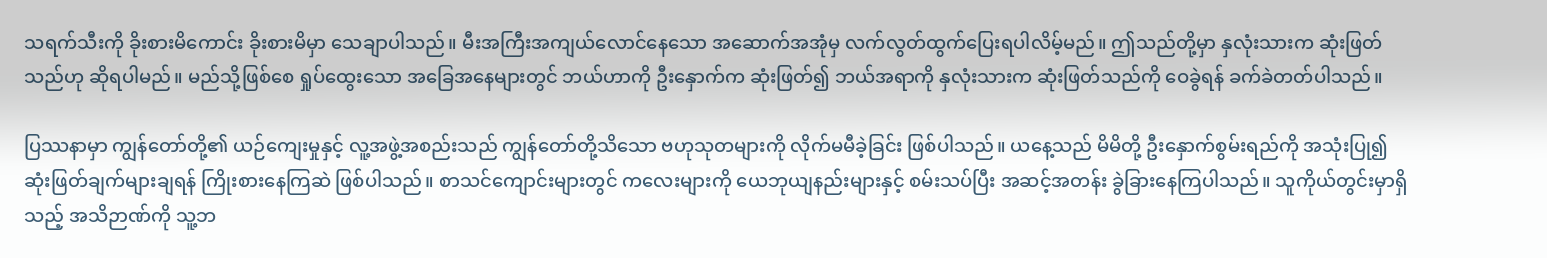သရက်သီးကို ခိုးစားမိကောင်း ခိုးစားမိမှာ သေချာပါသည်။ မီးအကြီးအကျယ်လောင်နေသော အဆောက်အအုံမှ လက်လွတ်ထွက်ပြေးရပါလိမ့်မည်။ ဤသည်တို့မှာ နှလုံးသားက ဆုံးဖြတ်သည်ဟု ဆိုရပါမည်။ မည်သို့ဖြစ်စေ ရှုပ်ထွေးသော အခြေအနေများတွင် ဘယ်ဟာကို ဦးနှောက်က ဆုံးဖြတ်၍ ဘယ်အရာကို နှလုံးသားက ဆုံးဖြတ်သည်ကို ဝေခွဲရန် ခက်ခဲတတ်ပါသည်။

ပြဿနာမှာ ကျွန်တော်တို့၏ ယဉ်ကျေးမှုနှင့် လူ့အဖွဲ့အစည်းသည် ကျွန်တော်တို့သိသော ဗဟုသုတများကို လိုက်မမီခဲ့ခြင်း ဖြစ်ပါသည်။ ယနေ့သည် မိမိတို့ ဦးနှောက်စွမ်းရည်ကို အသုံးပြု၍ ဆုံးဖြတ်ချက်များချရန် ကြိုးစားနေကြဆဲ ဖြစ်ပါသည်။ စာသင်ကျောင်းများတွင် ကလေးများကို ယေဘုယျနည်းများနှင့် စမ်းသပ်ပြီး အဆင့်အတန်း ခွဲခြားနေကြပါသည်။ သူကိုယ်တွင်းမှာရှိသည့် အသိဉာဏ်ကို သူ့ဘ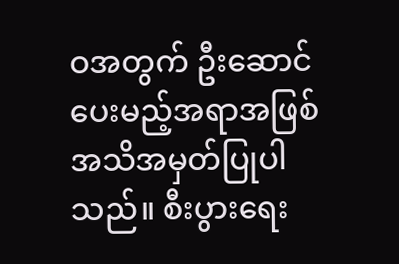ဝအတွက် ဦးဆောင်ပေးမည့်အရာအဖြစ် အသိအမှတ်ပြုပါသည်။ စီးပွားရေး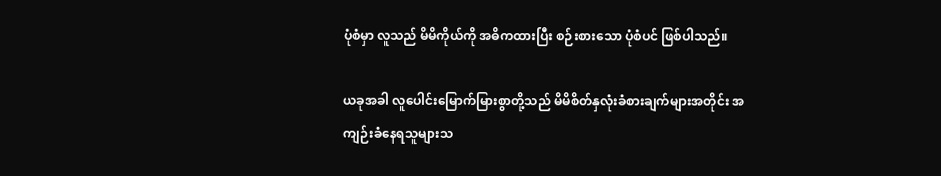ပုံစံမှာ လူသည် မိမိကိုယ်ကို အဓိကထားပြီး စဉ်းစားသော ပုံစံပင် ဖြစ်ပါသည်။

ယခုအခါ လူပေါင်းမြောက်မြားစွာတို့သည် မိမိစိတ်နှလုံးခံစားချက်များအတိုင်း အကျဉ်းခံနေရသူများသ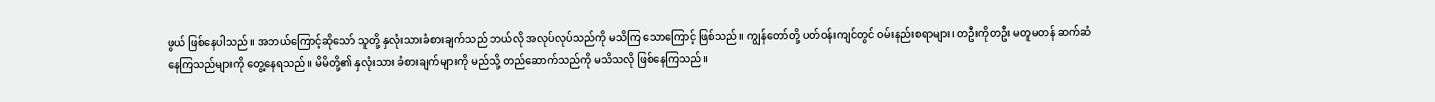ဖွယ် ဖြစ်နေပါသည်။ အဘယ်ကြောင့်ဆိုသော် သူတို့ နှလုံးသားခံစားချက်သည် ဘယ်လို အလုပ်လုပ်သည်ကို မသိကြ သောကြောင့် ဖြစ်သည်။ ကျွန်တော်တို့ ပတ်ဝန်းကျင်တွင် ဝမ်းနည်းစရာများ၊ တဦးကိုတဦး မတူမတန် ဆက်ဆံ နေကြသည်များကို တွေ့နေရသည်။ မိမိတို့၏ နှလုံးသား ခံစားချက်များကို မည်သို့ တည်ဆောက်သည်ကို မသိသလို ဖြစ်နေကြသည်။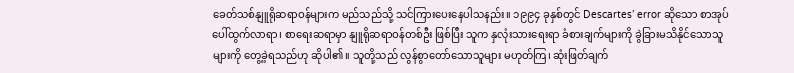ခေတ်သစ်နျူရိုဆရာဝန်များက မည်သည်သို့ သင်ကြားပေးနေပါသနည်း။ ၁၉၉၄ ခုနှစ်တွင် Descartes’ error ဆိုသော စာအုပ်ပေါ်ထွက်လာရာ၊ စာရေးဆရာမှာ နျူရိုဆရာဝန်တစ်ဦး ဖြစ်ပြီး သူက နှလုံးသားရေးရာ ခံစားချက်များကို ခွဲခြားမသိနိုင်သောသူများကို တွေ့ခဲ့ရသည်ဟု ဆိုပါ၏။ သူတို့သည် လွန်စွာတော်သောသူများ မဟုတ်ကြ၊ ဆုံးဖြတ်ချက်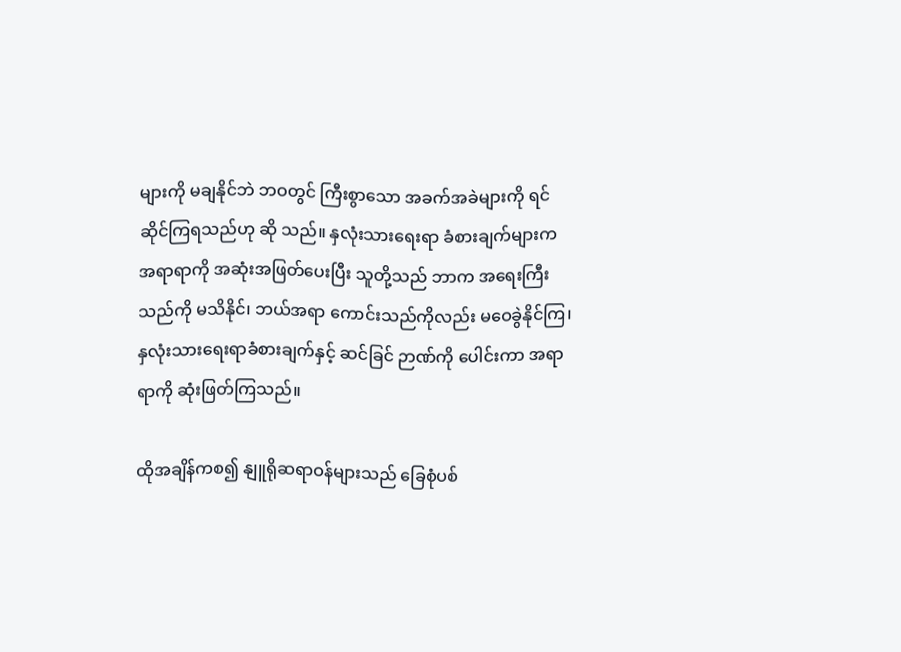များကို မချနိုင်ဘဲ ဘဝတွင် ကြီးစွာသော အခက်အခဲများကို ရင်ဆိုင်ကြရသည်ဟု ဆို သည်။ နှလုံးသားရေးရာ ခံစားချက်များက အရာရာကို အဆုံးအဖြတ်ပေးပြီး သူတို့သည် ဘာက အရေးကြီးသည်ကို မသိနိုင်၊ ဘယ်အရာ ကောင်းသည်ကိုလည်း မဝေခွဲနိုင်ကြ၊ နှလုံးသားရေးရာခံစားချက်နှင့် ဆင်ခြင် ဉာဏ်ကို ပေါင်းကာ အရာရာကို ဆုံးဖြတ်ကြသည်။

ထိုအချိန်ကစ၍ နျူရိုဆရာဝန်များသည် ခြေစုံပစ်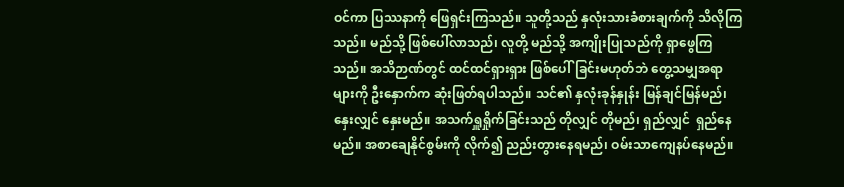ဝင်ကာ ပြဿနာကို ဖြေရှင်းကြသည်။ သူတို့သည် နှလုံးသားခံစားချက်ကို သိလိုကြသည်။ မည်သို့ ဖြစ်ပေါ်လာသည်၊ လူတို့ မည်သို့ အကျိုးပြုသည်ကို ရှာဖွေကြသည်။ အသိဉာဏ်တွင် ထင်ထင်ရှားရှား ဖြစ်ပေါ်ခြင်းမဟုတ်ဘဲ တွေ့သမျှအရာများကို ဦးနှောက်က ဆုံးဖြတ်ရပါသည်။ သင်၏ နှလုံးခုန်နှုန်း မြန်ချင်မြန်မည်၊ နှေးလျှင် နှေးမည်။ အသက်ရှူရှိုက်ခြင်းသည် တိုလျှင် တိုမည်၊ ရှည်လျှင်  ရှည်နေမည်။ အစာချေနိုင်စွမ်းကို လိုက်၍ ညည်းတွားနေရမည်၊ ဝမ်းသာကျေနပ်နေမည်။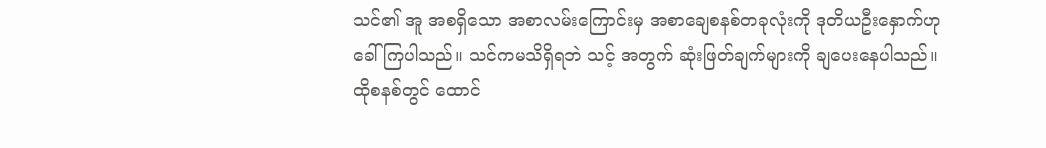သင်၏ အူ အစရှိသော အစာလမ်းကြောင်းမှ အစာချေစနစ်တခုလုံးကို ဒုတိယဦးနှောက်ဟု ခေါ်ကြပါသည်။ သင်ကမသိရှိရဘဲ သင့် အတွက် ဆုံးဖြတ်ချက်များကို ချပေးနေပါသည်။ ထိုစနစ်တွင် ထောင်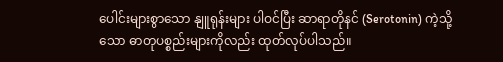ပေါင်းများစွာသော နျူရုန်းများ ပါဝင်ပြီး ဆာရာတိုနင် (Serotonin) ကဲ့သို့သော ဓာတုပစ္စည်းများကိုလည်း ထုတ်လုပ်ပါသည်။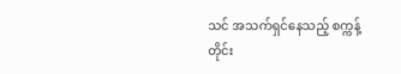သင် အသက်ရှင်နေသည့် စက္ကန့်တိုင်း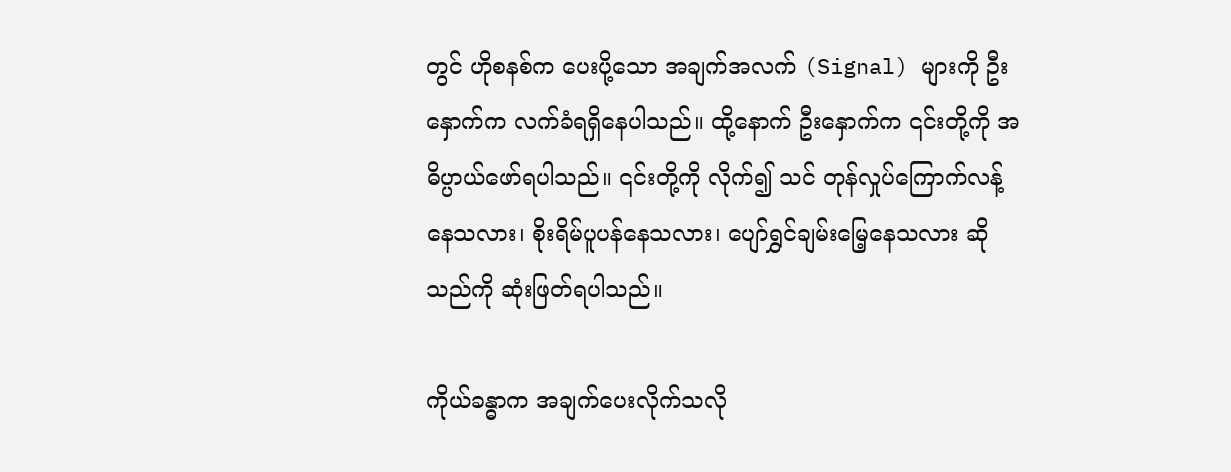တွင် ဟိုစနစ်က ပေးပို့သော အချက်အလက် (Signal) များကို ဦးနှောက်က လက်ခံရရှိနေပါသည်။ ထို့နောက် ဦးနှောက်က ၎င်းတို့ကို အဓိပ္ပာယ်ဖော်ရပါသည်။ ၎င်းတို့ကို လိုက်၍ သင် တုန်လှုပ်ကြောက်လန့်နေသလား၊ စိုးရိမ်ပူပန်နေသလား၊ ပျော်ရွှင်ချမ်းမြေ့နေသလား ဆိုသည်ကို ဆုံးဖြတ်ရပါသည်။

ကိုယ်ခန္ဓာက အချက်ပေးလိုက်သလို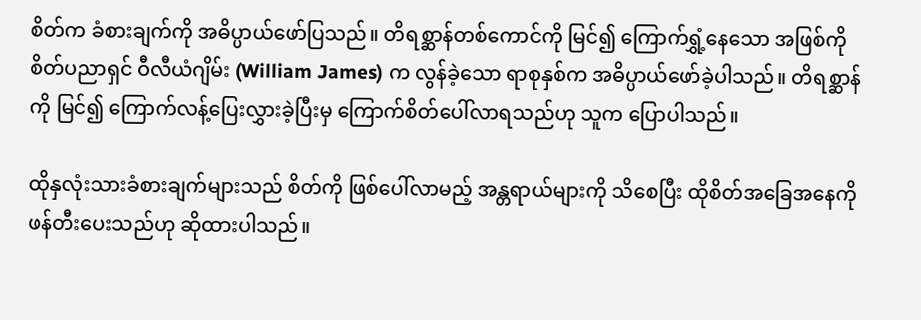စိတ်က ခံစားချက်ကို အဓိပ္ပာယ်ဖော်ပြသည်။ တိရစ္ဆာန်တစ်ကောင်ကို မြင်၍ ကြောက်ရွှံ့နေသော အဖြစ်ကို စိတ်ပညာရှင် ဝီလီယံဂျိမ်း (William James) က လွန်ခဲ့သော ရာစုနှစ်က အဓိပ္ပာယ်ဖော်ခဲ့ပါသည်။ တိရစ္ဆာန်ကို မြင်၍ ကြောက်လန့်ပြေးလွှားခဲ့ပြီးမှ ကြောက်စိတ်ပေါ်လာရသည်ဟု သူက ပြောပါသည်။

ထိုနှလုံးသားခံစားချက်များသည် စိတ်ကို ဖြစ်ပေါ်လာမည့် အန္တရာယ်များကို သိစေပြီး ထိုစိတ်အခြေအနေကို ဖန်တီးပေးသည်ဟု ဆိုထားပါသည်။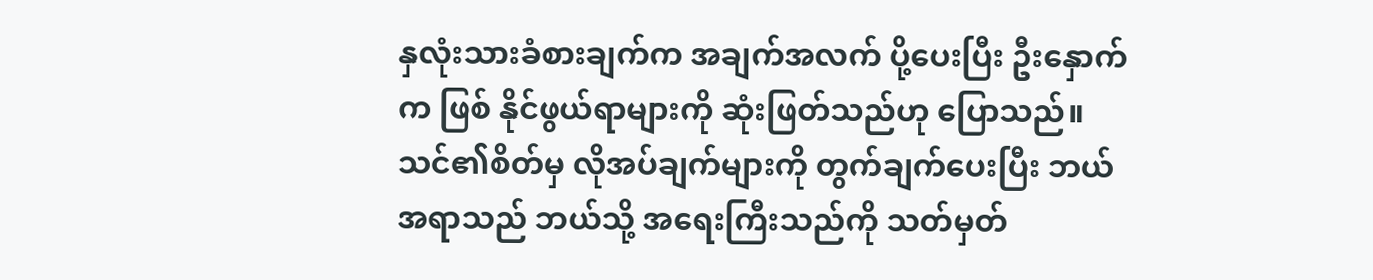နှလုံးသားခံစားချက်က အချက်အလက် ပို့ပေးပြီး ဦးနှောက်က ဖြစ် နိုင်ဖွယ်ရာများကို ဆုံးဖြတ်သည်ဟု ပြောသည်။ သင်၏စိတ်မှ လိုအပ်ချက်များကို တွက်ချက်ပေးပြီး ဘယ်အရာသည် ဘယ်သို့ အရေးကြီးသည်ကို သတ်မှတ်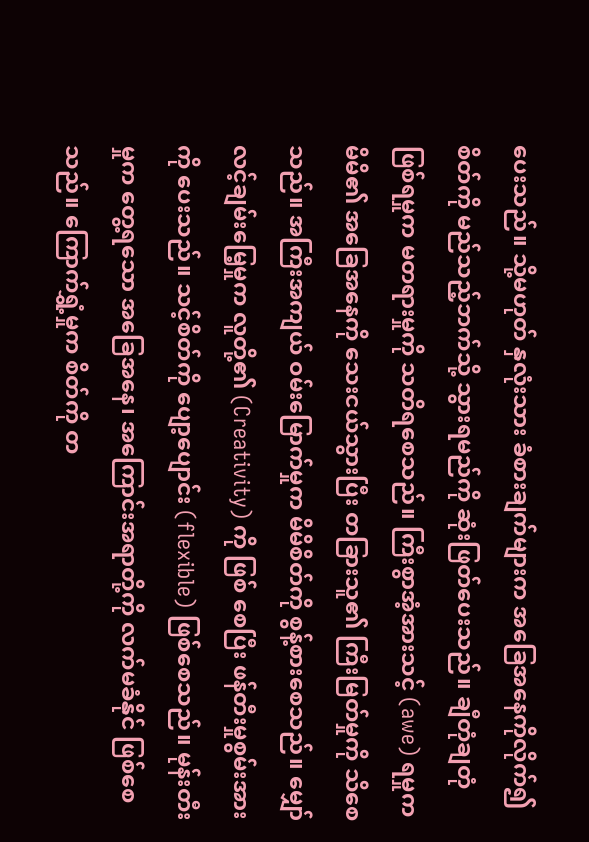ပေးသည်။ သို့မဟုတ် နှလုံးသား ခံစားချက်များက အခြေအနေကိုလိုက်၍ စိတ်ကို မည်သည့်ဘက်သို့ သွားရမည်ကို ဆုံးဖြတ်ပေးသည်။ ချီတုံချတုံ ဖြစ်ရမှုက မတရားမှုကို သတိရစေသည်။ ကြီးစွာအံ့အားသင့် (awe) ရမှုက မိမိ၏ အခြေအနေကို သေးငယ်သွားပြီး တခြားသူ၏ ကြီးမြတ်မှုကို သိစေသည်။ အကြီးအကျယ် ဝမ်းမြောက်မှုက မိမိစိတ်ကို စွန့်စားစေသည်။ မျှော်လင့်ချမ်းမြေ့မှုက လူတို့၏ (Creativity) ကို ဖြစ် စေပြီး ဖန်တီးမှုစွမ်းအားကို ပေးသည်။ သင့်စိတ်ကို ပျော့ပျောင်း (flexible) ဖြစ်စေသည်။ မုန်းတီးမှုက တွေ့ရသော အခြေအနေ၊ အကြောင်းအရာတို့ကို လက်မခံနိုင် ဖြစ်စေသည်။ ကြောက်ရွှံ့မှုက စိတ်ကို တ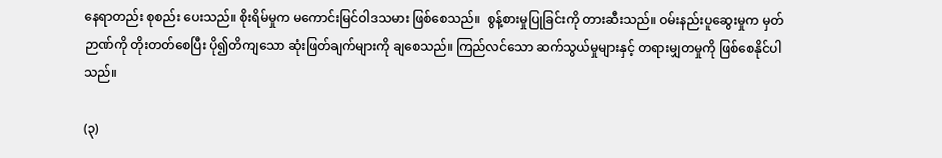နေရာတည်း စုစည်း ပေးသည်။ စိုးရိမ်မှုက မကောင်းမြင်ဝါဒသမား ဖြစ်စေသည်။  စွန့်စားမှုပြုခြင်းကို တားဆီးသည်။ ဝမ်းနည်းပူဆွေးမှုက မှတ်ဉာဏ်ကို တိုးတတ်စေပြီး ပို၍တိကျသော ဆုံးဖြတ်ချက်များကို ချစေသည်။ ကြည်လင်သော ဆက်သွယ်မှုများနှင့် တရားမျှတမှုကို ဖြစ်စေနိုင်ပါသည်။

(၃)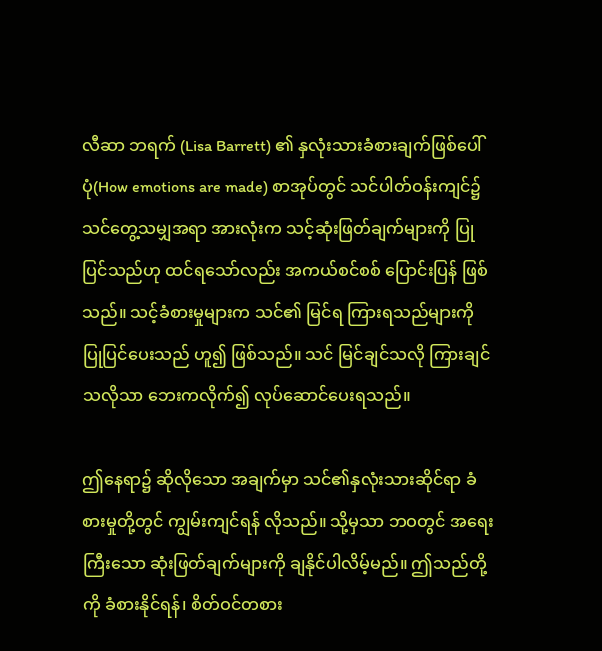လီဆာ ဘရက် (Lisa Barrett) ၏ နှလုံးသားခံစားချက်ဖြစ်ပေါ်ပုံ(How emotions are made) စာအုပ်တွင် သင်ပါတ်ဝန်းကျင်၌ သင်တွေ့သမျှအရာ အားလုံးက သင့်ဆုံးဖြတ်ချက်များကို ပြုပြင်သည်ဟု ထင်ရသော်လည်း အကယ်စင်စစ် ပြောင်းပြန် ဖြစ်သည်။ သင့်ခံစားမှုများက သင်၏ မြင်ရ ကြားရသည်များကို ပြုပြင်ပေးသည် ဟူ၍ ဖြစ်သည်။ သင် မြင်ချင်သလို ကြားချင်သလိုသာ ဘေးကလိုက်၍ လုပ်ဆောင်ပေးရသည်။

ဤနေရာ၌ ဆိုလိုသော အချက်မှာ သင်၏နှလုံးသားဆိုင်ရာ ခံစားမှုတို့တွင် ကျွမ်းကျင်ရန် လိုသည်။ သို့မှသာ ဘဝတွင် အရေးကြီးသော ဆုံးဖြတ်ချက်များကို ချနိုင်ပါလိမ့်မည်။ ဤသည်တို့ကို ခံစားနိုင်ရန်၊ စိတ်ဝင်တစား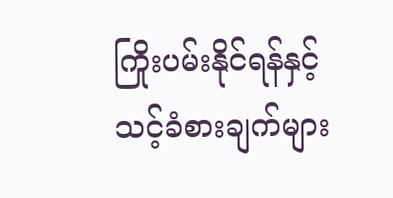ကြိုးပမ်းနိုင်ရန်နှင့် သင့်ခံစားချက်များ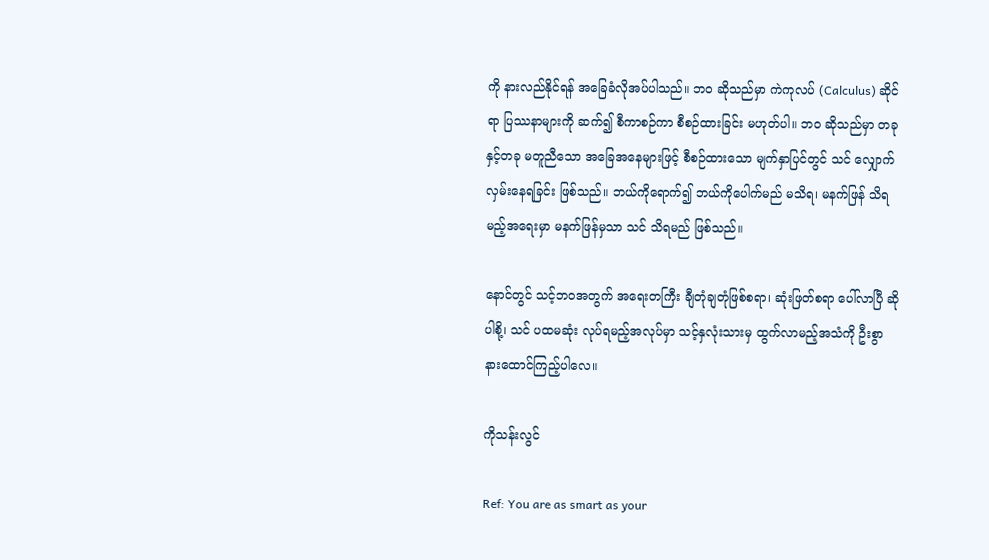ကို နားလည်နိုင်ရန် အခြေခံလိုအပ်ပါသည်။ ဘဝ ဆိုသည်မှာ ကဲကုလပ် (Calculus) ဆိုင်ရာ ပြဿနာများကို ဆက်၍ စီကာစဉ်ကာ စီစဉ်ထားခြင်း မဟုတ်ပါ။ ဘဝ ဆိုသည်မှာ တခုနှင့်တခု မတူညီသော အခြေအနေများဖြင့် စီစဉ်ထားသော မျက်နှာပြင်တွင် သင် လျှောက်လှမ်းနေရခြင်း ဖြစ်သည်။ ဘယ်ကိုရောက်၍ ဘယ်ကိုပေါက်မည် မသိရ၊ မနက်ဖြန် သိရမည့်အရေးမှာ မနက်ဖြန်မှသာ သင် သိရမည် ဖြစ်သည်။

နောင်တွင် သင့်ဘဝအတွက် အရေးတကြီး ချီတုံချတုံဖြစ်စရာ၊ ဆုံးဖြတ်စရာ ပေါ်လာပြီ ဆိုပါစို့၊ သင် ပထမဆုံး လုပ်ရမည့်အလုပ်မှာ သင့်နှလုံးသားမှ ထွက်လာမည့်အသံကို ဦးစွာ နားထောင်ကြည့်ပါလေ။

ကိုသန်းလွင်

Ref: You are as smart as your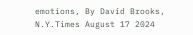emotions, By David Brooks,  N.Y.Times August 17 2024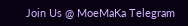Join Us @ MoeMaKa Telegram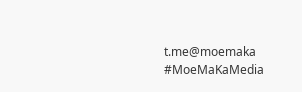t.me@moemaka
#MoeMaKaMedia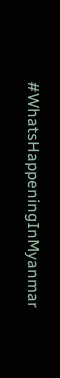#WhatsHappeningInMyanmar